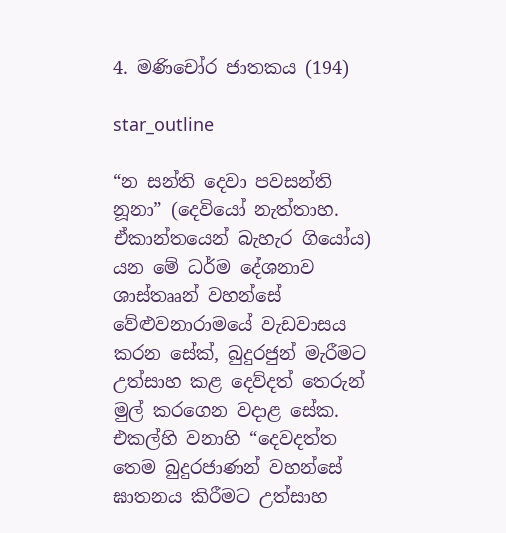4. මණිචෝර ජාතකය (194)

star_outline

“න සන්ති දෙවා පවසන්ති නූනා” (දෙවියෝ නැත්තාහ. ඒකාන්තයෙන් බැහැර ගියෝය) යන මේ ධර්ම දේශනාව ශාස්තෲන් වහන්සේ වේළුවනාරාමයේ වැඩවාසය කරන සේක්, බුදුරජුන් මැරීමට උත්සාහ කළ දෙව්දත් තෙරුන් මුල් කරගෙන වදාළ සේක. එකල්හි වනාහි “දෙවදත්ත තෙම බුදුරජාණන් වහන්සේ ඝාතනය කිරීමට උත්සාහ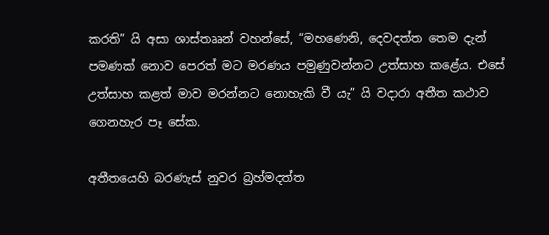කරති” යි අසා ශාස්තෲන් වහන්සේ, “මහණෙනි, දෙවදත්ත තෙම දැන් පමණක් නොව පෙරත් මට මරණය පමුණුවන්නට උත්සාහ කළේය. එසේ උත්සාහ කළත් මාව මරන්නට නොහැකි වී යැ” යි වදාරා අතීත කථාව ගෙනහැර පෑ සේක.

අතීතයෙහි බරණැස් නුවර බ්‍රහ්මදත්ත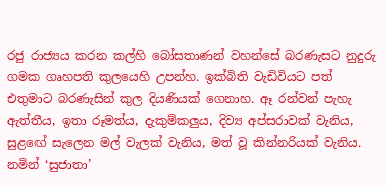රජු රාජ්‍යය කරන කල්හි බෝසතාණන් වහන්සේ බරණැසට නුදුරු ගමක ගෘහපති කුලයෙහි උපන්හ. ඉක්බිති වැඩිවියට පත් එතුමාට බරණැසින් කුල දියණියක් ගෙනාහ. ඈ රන්වන් පැහැ ඇත්තීය, ඉතා රූමත්ය, දැකුම්කලුය, දිව්‍ය අප්සරාවක් වැනිය, සුළඟේ සැලෙන මල් වැලක් වැනිය, මත් වූ කින්නරියක් වැනිය. නමින් ‘සුජාතා’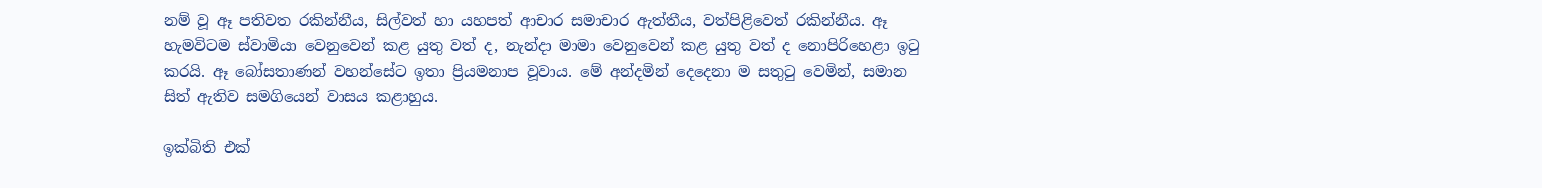නම් වූ ඈ පතිවත රකින්නීය, සිල්වත් හා යහපත් ආචාර සමාචාර ඇත්තීය, වත්පිළිවෙත් රකින්නීය. ඈ හැමවිටම ස්වාමියා වෙනුවෙන් කළ යුතු වත් ද, නැන්දා මාමා වෙනුවෙන් කළ යුතු වත් ද නොපිරිහෙළා ඉටු කරයි. ඈ බෝසතාණන් වහන්සේට ඉතා ප්‍රියමනාප වූවාය. මේ අන්දමින් දෙදෙනා ම සතුටු වෙමින්, සමාන සිත් ඇතිව සමගියෙන් වාසය කළාහුය.

ඉක්බිති එක්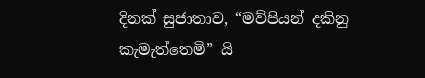දිනක් සුජාතාව, “මව්පියන් දකිනු කැමැත්තෙමි” යි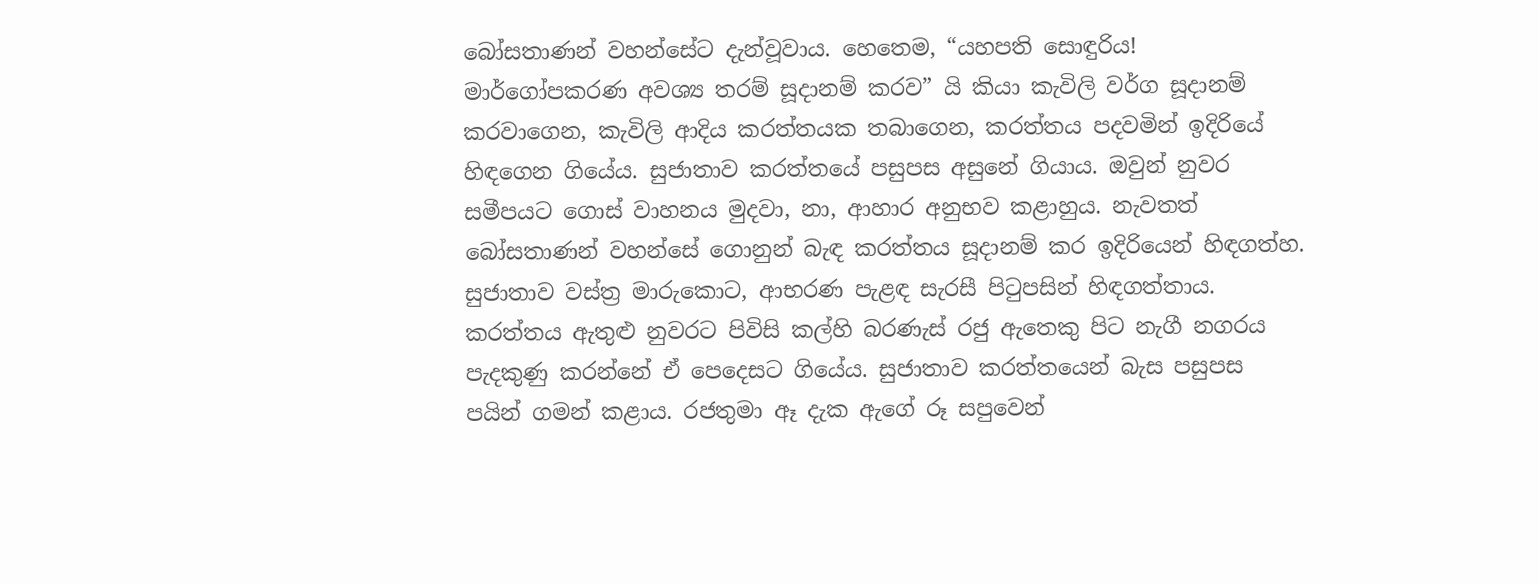බෝසතාණන් වහන්සේට දැන්වූවාය. හෙතෙම, “යහපති සොඳුරිය! මාර්ගෝපකරණ අවශ්‍ය තරම් සූදානම් කරව” යි කියා කැවිලි වර්ග සූදානම් කරවාගෙන, කැවිලි ආදිය කරත්තයක තබාගෙන, කරත්තය පදවමින් ඉදිරියේ හිඳගෙන ගියේය. සුජාතාව කරත්තයේ පසුපස අසුනේ ගියාය. ඔවුන් නුවර සමීපයට ගොස් වාහනය මුදවා, නා, ආහාර අනුභව කළාහුය. නැවතත් බෝසතාණන් වහන්සේ ගොනුන් බැඳ කරත්තය සූදානම් කර ඉදිරියෙන් හිඳගත්හ. සුජාතාව වස්ත්‍ර මාරුකොට, ආභරණ පැළඳ සැරසී පිටුපසින් හිඳගත්තාය. කරත්තය ඇතුළු නුවරට පිවිසි කල්හි බරණැස් රජු ඇතෙකු පිට නැගී නගරය පැදකුණු කරන්නේ ඒ පෙදෙසට ගියේය. සුජාතාව කරත්තයෙන් බැස පසුපස පයින් ගමන් කළාය. රජතුමා ඈ දැක ඇගේ රූ සපුවෙන්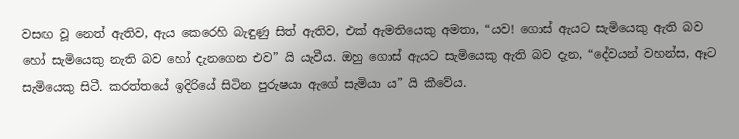වසඟ වූ නෙත් ඇතිව, ඇය කෙරෙහි බැඳුණු සිත් ඇතිව, එක් ඇමතියෙකු අමතා, “යව! ගොස් ඇයට සැමියෙකු ඇති බව හෝ සැමියෙකු නැති බව හෝ දැනගෙන එව” යි යැවීය. ඔහු ගොස් ඇයට සැමියෙකු ඇති බව දැන, “දේවයන් වහන්ස, ඈට සැමියෙකු සිටී. කරත්තයේ ඉදිරියේ සිටින පුරුෂයා ඇගේ සැමියා ය” යි කීවේය.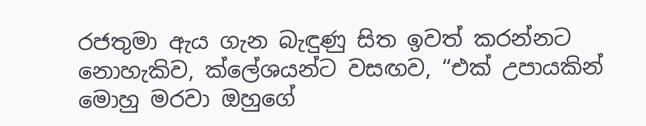රජතුමා ඇය ගැන බැඳුණු සිත ඉවත් කරන්නට නොහැකිව, ක්ලේශයන්ට වසඟව, “එක් උපායකින් මොහු මරවා ඔහුගේ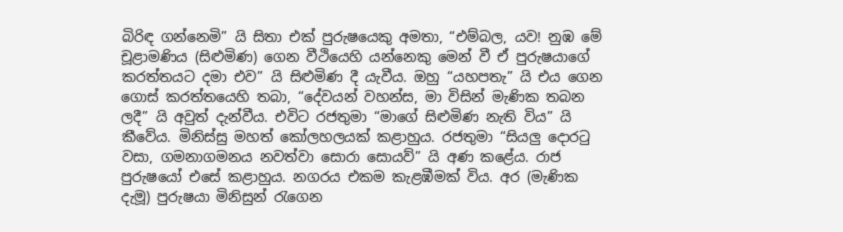බිරිඳ ගන්නෙමි” යි සිතා එක් පුරුෂයෙකු අමතා, “එම්බල, යව! නුඹ මේ චූළාමණිය (සිළුමිණ) ගෙන වීථියෙහි යන්නෙකු මෙන් වී ඒ පුරුෂයාගේ කරත්තයට දමා එව” යි සිළුමිණ දී යැවීය. ඔහු “යහපතැ” යි එය ගෙන ගොස් කරත්තයෙහි තබා, “දේවයන් වහන්ස, මා විසින් මැණික තබන ලදී” යි අවුත් දැන්වීය. එවිට රජතුමා “මාගේ සිළුමිණ නැති විය” යි කීවේය. මිනිස්සු මහත් කෝලහලයක් කළාහුය. රජතුමා “සියලු දොරටු වසා, ගමනාගමනය නවත්වා සොරා සොයව්” යි අණ කළේය. රාජ පුරුෂයෝ එසේ කළාහුය. නගරය එකම කැළඹීමක් විය. අර (මැණික දැමූ) පුරුෂයා මිනිසුන් රැගෙන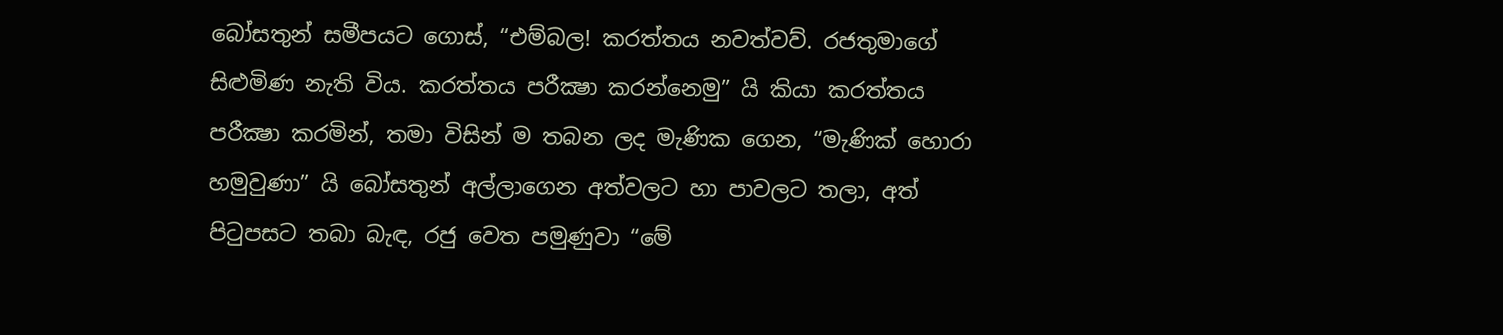බෝසතුන් සමීපයට ගොස්, “එම්බල! කරත්තය නවත්වව්. රජතුමාගේ සිළුමිණ නැති විය. කරත්තය පරීක්‍ෂා කරන්නෙමු” යි කියා කරත්තය පරීක්‍ෂා කරමින්, තමා විසින් ම තබන ලද මැණික ගෙන, “මැණික් හොරා හමුවුණා” යි බෝසතුන් අල්ලාගෙන අත්වලට හා පාවලට තලා, අත් පිටුපසට තබා බැඳ, රජු වෙත පමුණුවා “මේ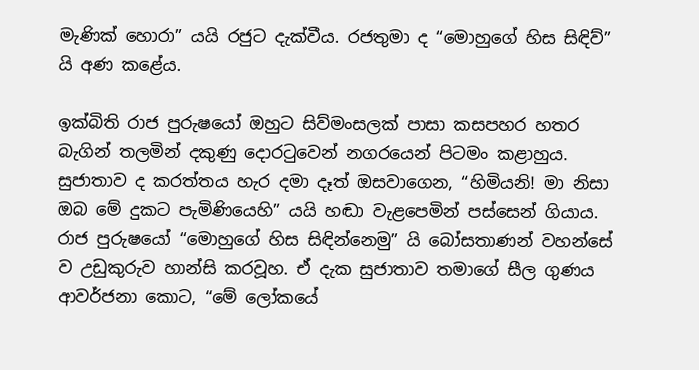මැණික් හොරා” යයි රජුට දැක්වීය. රජතුමා ද “මොහුගේ හිස සිඳිව්” යි අණ කළේය.

ඉක්බිති රාජ පුරුෂයෝ ඔහුට සිව්මංසලක් පාසා කසපහර හතර බැගින් තලමින් දකුණු දොරටුවෙන් නගරයෙන් පිටමං කළාහුය. සුජාතාව ද කරත්තය හැර දමා දෑත් ඔසවාගෙන, “හිමියනි! මා නිසා ඔබ මේ දුකට පැමිණියෙහි” යයි හඬා වැළපෙමින් පස්සෙන් ගියාය. රාජ පුරුෂයෝ “මොහුගේ හිස සිඳින්නෙමු” යි බෝසතාණන් වහන්සේ ව උඩුකුරුව හාන්සි කරවූහ. ඒ දැක සුජාතාව තමාගේ සීල ගුණය ආවර්ජනා කොට, “මේ ලෝකයේ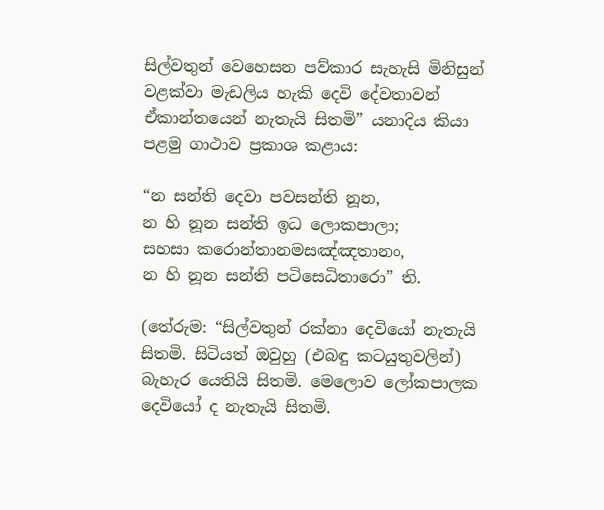සිල්වතුන් වෙහෙසන පව්කාර සැහැසි මිනිසුන් වළක්වා මැඩලිය හැකි දෙවි දේවතාවන් ඒකාන්තයෙන් නැතැයි සිතමි” යනාදිය කියා පළමු ගාථාව ප්‍රකාශ කළාය:

“න සන්ති දෙවා පවසන්ති නූන,
න හි නූන සන්ති ඉධ ලොකපාලා;
සහසා කරොන්තානමසඤ්ඤතානං,
න හි නූන සන්ති පටිසෙධිතාරො” ති.

(තේරුම: “සිල්වතුන් රක්නා දෙවියෝ නැතැයි සිතමි. සිටියත් ඔවුහු (එබඳු කටයුතුවලින්) බැහැර යෙතියි සිතමි. මෙලොව ලෝකපාලක දෙවියෝ ද නැතැයි සිතමි.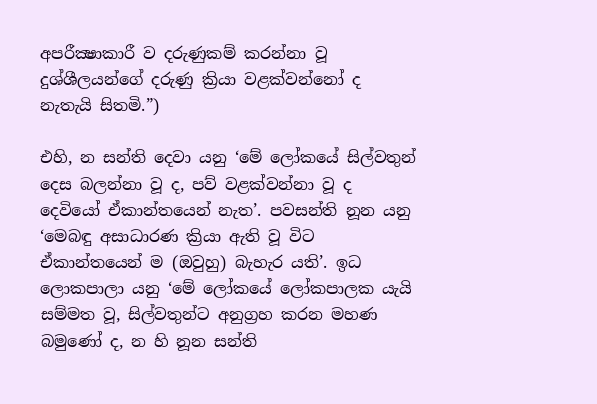අපරීක්‍ෂාකාරී ව දරුණුකම් කරන්නා වූ දුශ්ශීලයන්ගේ දරුණු ක්‍රියා වළක්වන්නෝ ද නැතැයි සිතමි.”)

එහි, න සන්ති දෙවා යනු ‘මේ ලෝකයේ සිල්වතුන් දෙස බලන්නා වූ ද, පව් වළක්වන්නා වූ ද දෙවියෝ ඒකාන්තයෙන් නැත’. පවසන්ති නූන යනු ‘මෙබඳු අසාධාරණ ක්‍රියා ඇති වූ විට ඒකාන්තයෙන් ම (ඔවුහු) බැහැර යති’. ඉධ ලොකපාලා යනු ‘මේ ලෝකයේ ලෝකපාලක යැයි සම්මත වූ, සිල්වතුන්ට අනුග්‍රහ කරන මහණ බමුණෝ ද, න හි නූන සන්ති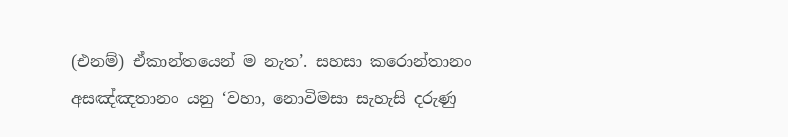(එනම්) ඒකාන්තයෙන් ම නැත’. සහසා කරොන්තානං අසඤ්ඤතානං යනු ‘වහා, නොවිමසා සැහැසි දරුණු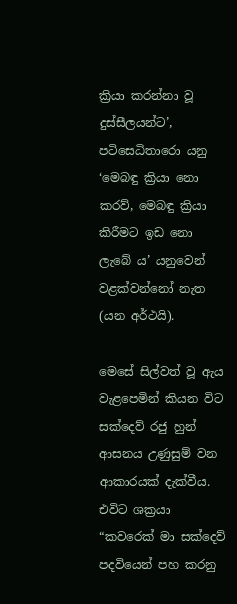ක්‍රියා කරන්නා වූ දුස්සීලයන්ට’, පටිසෙධිතාරො යනු ‘මෙබඳු ක්‍රියා නො කරව්, මෙබඳු ක්‍රියා කිරීමට ඉඩ නො ලැබේ ය’ යනුවෙන් වළක්වන්නෝ නැත (යන අර්ථයි).

මෙසේ සිල්වත් වූ ඇය වැළපෙමින් කියන විට සක්දෙව් රජු හුන් ආසනය උණුසුම් වන ආකාරයක් දැක්වීය. එවිට ශක්‍රයා “කවරෙක් මා සක්දෙව් පදවියෙන් පහ කරනු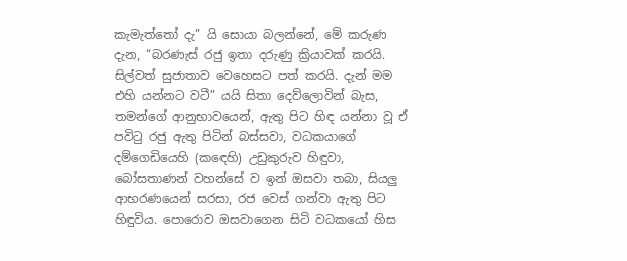කැමැත්තෝ දැ” යි සොයා බලන්නේ, මේ කරුණ දැන, “බරණැස් රජු ඉතා දරුණු ක්‍රියාවක් කරයි. සිල්වත් සුජාතාව වෙහෙසට පත් කරයි. දැන් මම එහි යන්නට වටී” යයි සිතා දෙව්ලොවින් බැස, තමන්ගේ ආනුභාවයෙන්, ඇතු පිට හිඳ යන්නා වූ ඒ පවිටු රජු ඇතු පිටින් බස්සවා, වධකයාගේ දම්ගෙඩියෙහි (කඳෙහි) උඩුකුරුව හිඳුවා, බෝසතාණන් වහන්සේ ව ඉන් ඔසවා තබා, සියලු ආභරණයෙන් සරසා, රජ වෙස් ගන්වා ඇතු පිට හිඳුවිය. පොරොව ඔසවාගෙන සිටි වධකයෝ හිස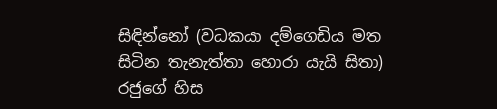සිඳින්නෝ (වධකයා දම්ගෙඩිය මත සිටින තැනැත්තා හොරා යැයි සිතා) රජුගේ හිස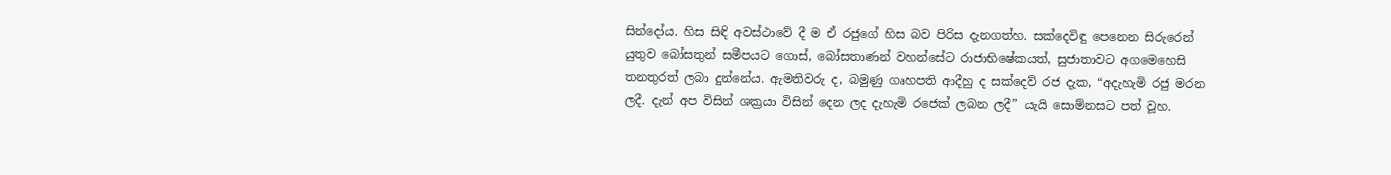සින්දෝය. හිස සිඳි අවස්ථාවේ දී ම ඒ රජුගේ හිස බව පිරිස දැනගත්හ. සක්දෙවිඳු පෙනෙන සිරුරෙන් යුතුව බෝසතුන් සමීපයට ගොස්, බෝසතාණන් වහන්සේට රාජාභිෂේකයත්, සුජාතාවට අගමෙහෙසි තනතුරත් ලබා දුන්නේය. ඇමතිවරු ද, බමුණු ගෘහපති ආදීහු ද සක්දෙව් රජ දැක, “අදැහැමි රජු මරන ලදී. දැන් අප විසින් ශක්‍රයා විසින් දෙන ලද දැහැමි රජෙක් ලබන ලදී” යැයි සොම්නසට පත් වූහ.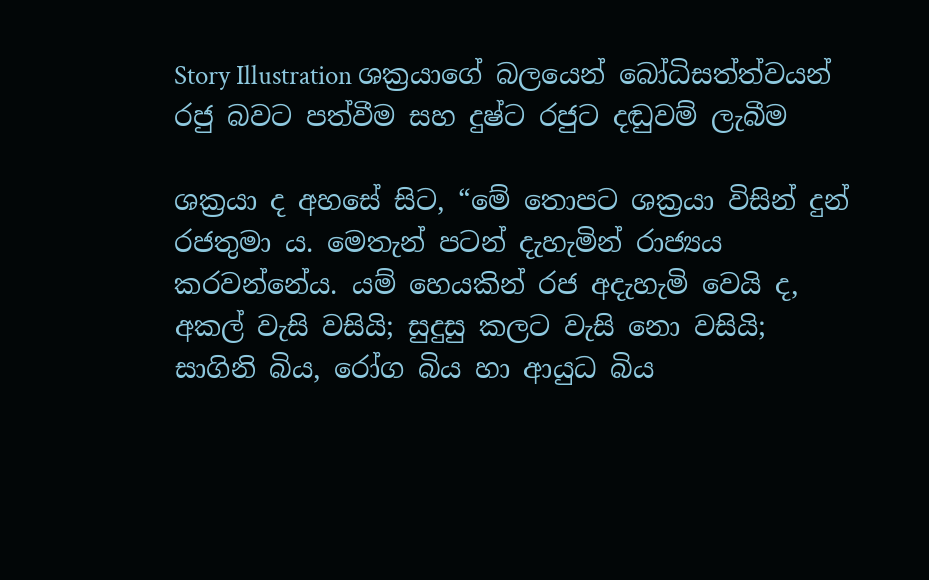Story Illustration ශක්‍රයාගේ බලයෙන් බෝධිසත්ත්වයන් රජු බවට පත්වීම සහ දුෂ්ට රජුට දඬුවම් ලැබීම

ශක්‍රයා ද අහසේ සිට, “මේ තොපට ශක්‍රයා විසින් දුන් රජතුමා ය. මෙතැන් පටන් දැහැමින් රාජ්‍යය කරවන්නේය. යම් හෙයකින් රජ අදැහැමි වෙයි ද, අකල් වැසි වසියි; සුදුසු කලට වැසි නො වසියි; සාගිනි බිය, රෝග බිය හා ආයුධ බිය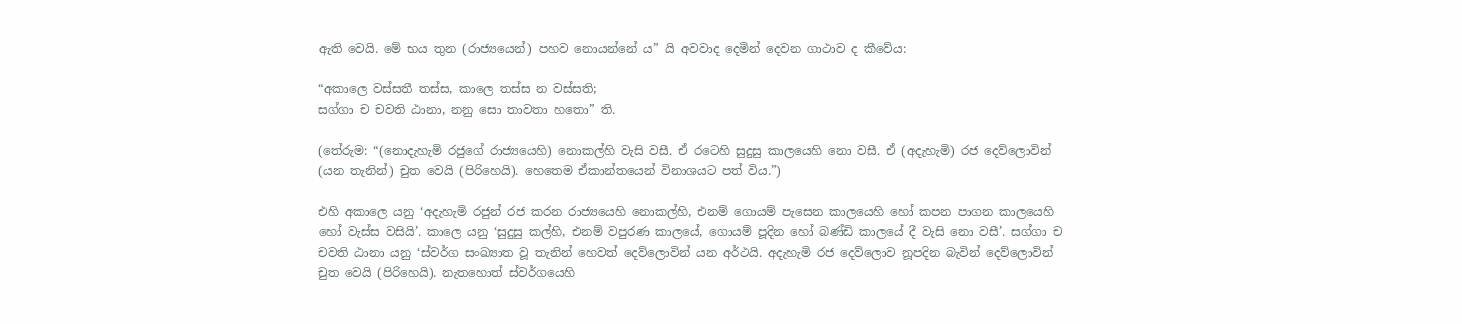ඇති වෙයි. මේ භය තුන (රාජ්‍යයෙන්) පහව නොයන්නේ ය” යි අවවාද දෙමින් දෙවන ගාථාව ද කීවේය:

“අකාලෙ වස්සතී තස්ස, කාලෙ තස්ස න වස්සති;
සග්ගා ච චවති ඨානා, නනු සො තාවතා හතො” ති.

(තේරුම: “(නොදැහැමි රජුගේ රාජ්‍යයෙහි) නොකල්හි වැසි වසී. ඒ රටෙහි සුදුසු කාලයෙහි නො වසී. ඒ (අදැහැමි) රජ දෙව්ලොවින් (යන තැනින්) චුත වෙයි (පිරිහෙයි). හෙතෙම ඒකාන්තයෙන් විනාශයට පත් විය.”)

එහි අකාලෙ යනු ‘අදැහැමි රජුන් රජ කරන රාජ්‍යයෙහි නොකල්හි, එනම් ගොයම් පැසෙන කාලයෙහි හෝ කපන පාගන කාලයෙහි හෝ වැස්ස වසියි’. කාලෙ යනු ‘සුදුසු කල්හි, එනම් වපුරණ කාලයේ, ගොයම් පූදින හෝ බණ්ඩි කාලයේ දී වැසි නො වසී’. සග්ගා ච චවති ඨානා යනු ‘ස්වර්ග සංඛ්‍යාත වූ තැනින් හෙවත් දෙව්ලොවින් යන අර්ථයි. අදැහැමි රජ දෙව්ලොව නූපදින බැවින් දෙව්ලොවින් චුත වෙයි (පිරිහෙයි). නැතහොත් ස්වර්ගයෙහි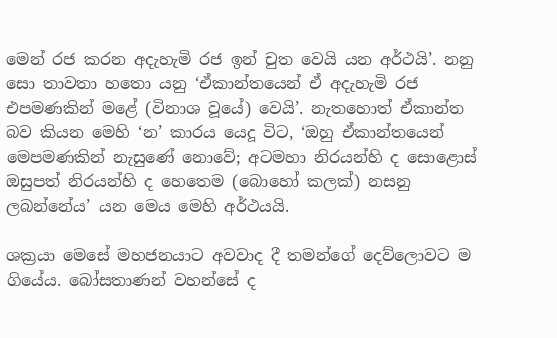මෙන් රජ කරන අදැහැමි රජ ඉන් චුත වෙයි යන අර්ථයි’. නනු සො තාවතා හතො යනු ‘ඒකාන්තයෙන් ඒ අදැහැමි රජ එපමණකින් මළේ (විනාශ වූයේ) වෙයි’. නැතහොත් ඒකාන්ත බව කියන මෙහි ‘න’ කාරය යෙදූ විට, ‘ඔහු ඒකාන්තයෙන් මෙපමණකින් නැසුණේ නොවේ; අටමහා නිරයන්හි ද සොළොස් ඔසුපත් නිරයන්හි ද හෙතෙම (බොහෝ කලක්) නසනු ලබන්නේය’ යන මෙය මෙහි අර්ථයයි.

ශක්‍රයා මෙසේ මහජනයාට අවවාද දී තමන්ගේ දෙව්ලොවට ම ගියේය. බෝසතාණන් වහන්සේ ද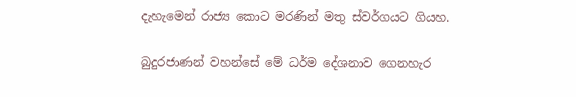දැහැමෙන් රාජ්‍ය කොට මරණින් මතු ස්වර්ගයට ගියහ.

බුදුරජාණන් වහන්සේ මේ ධර්ම දේශනාව ගෙනහැර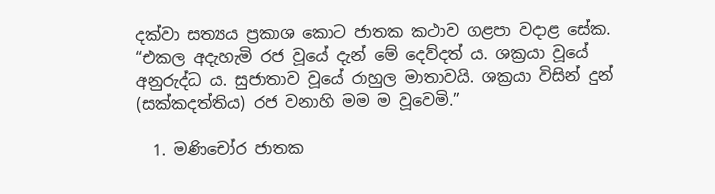දක්වා සත්‍යය ප්‍රකාශ කොට ජාතක කථාව ගළපා වදාළ සේක. “එකල අදැහැමි රජ වූයේ දැන් මේ දෙව්දත් ය. ශක්‍රයා වූයේ අනුරුද්ධ ය. සුජාතාව වූයේ රාහුල මාතාවයි. ශක්‍රයා විසින් දුන් (සක්කදත්තිය) රජ වනාහි මම ම වූවෙමි.”

  1. මණිචෝර ජාතක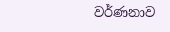වර්ණනාව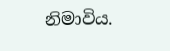නිමාවිය.